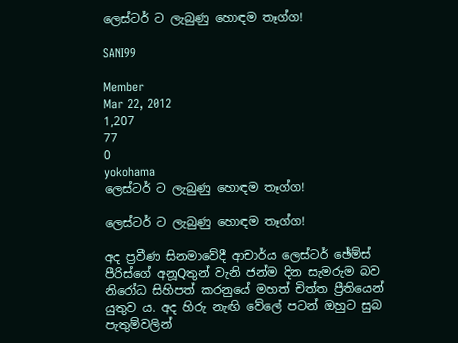ලෙස්‌ටර් ට ලැබුණු හොඳම තෑග්ග!

SANI99

Member
Mar 22, 2012
1,207
77
0
yokohama
ලෙස්‌ටර් ට ලැබුණු හොඳම තෑග්ග!

ලෙස්‌ටර් ට ලැබුණු හොඳම තෑග්ග!

අද ප්‍රවීණ සිනමාවේදී ආචාර්ය ලෙස්‌ටර් ඡේම්ස්‌ පීරිස්‌ගේ අනූQතුන් වැනි ජන්ම දින සැමරුම බව නිරෝධ සිහිපත් කරනුයේ මහත් චිත්ත ප්‍රීතියෙන් යුතුව ය. අද හිරු නැඟි වේලේ පටන් ඔහුට සුබ පැතුම්වලින්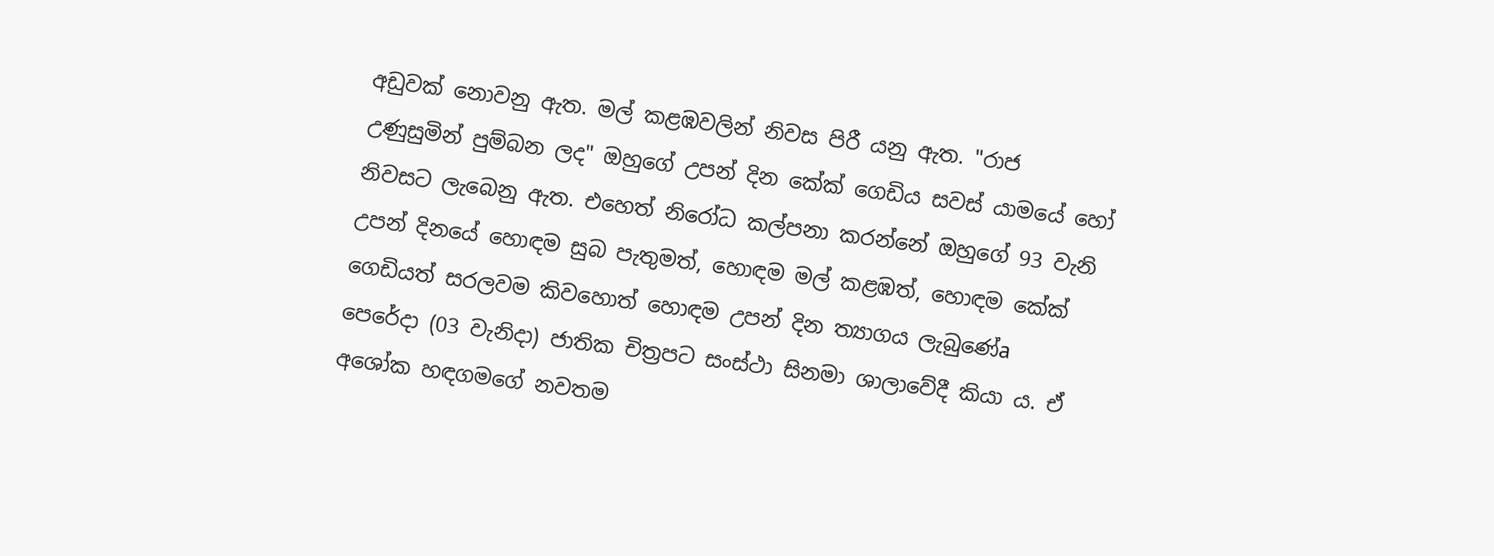අඩුවක්‌ නොවනු ඇත. මල් කළඹවලින් නිවස පිරී යනු ඇත. "රාජ උණුසුමින් පුම්බන ලද" ඔහුගේ උපන් දින කේක්‌ ගෙඩිය සවස්‌ යාමයේ හෝ නිවසට ලැබෙනු ඇත. එහෙත් නිරෝධ කල්පනා කරන්නේ ඔහුගේ 93 වැනි උපන් දිනයේ හොඳම සුබ පැතුමත්, හොඳම මල් කළඹත්, හොඳම කේක්‌ ගෙඩියත් සරලවම කිවහොත් හොඳම උපන් දින ත්‍යාගය ලැබුණේa පෙරේදා (03 වැනිදා) ජාතික චිත්‍රපට සංස්‌ථා සිනමා ශාලාවේදී කියා ය. ඒ අශෝක හඳගමගේ නවතම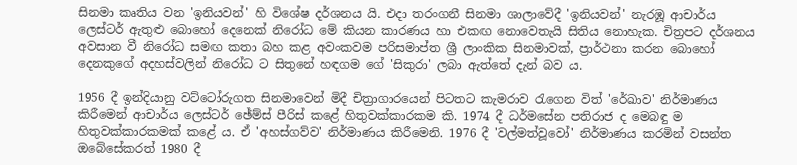සිනමා කෘතිය වන 'ඉනියවන්' හි විශේෂ දර්ශනය යි. එදා තරංගනී සිනමා ශාලාවේදී 'ඉනියවන්' නැරඹූ ආචාර්ය ලෙස්‌ටර් ඇතුළු බොහෝ දෙනෙක්‌ නිරෝධ මේ කියන කාරණය හා එකඟ නොවෙතැයි සිතිය නොහැක. චිත්‍රපට දර්ශනය අවසාන වී නිරෝධ සමඟ කතා බහ කළ අවංකවම පරිසමාප්ත ශ්‍රී ලාංකික සිනමාවක්‌, ප්‍රාර්ථනා කරන බොහෝ දෙනකුගේ අදහස්‌වලින් නිරෝධ ට සිතුනේ හඳගම ගේ 'සිකුරා' ලබා ඇත්තේ දැන් බව ය.

1956 දී ඉන්දියානු වට්‌ටෝරුගත සිනමාවෙන් මිදී චිත්‍රාගාරයෙන් පිටතට කැමරාව රැගෙන විත් 'රේඛාව' නිර්මාණය කිරීමෙන් ආචාර්ය ලෙස්‌ටර් ඡේම්ස්‌ පීරිස්‌ කළේ හිතුවක්‌කාරකම කි. 1974 දී ධර්මසේන පතිරාජ ද මෙබඳු ම හිතුවක්‌කාරකමක්‌ කළේ ය. ඒ 'අහස්‌ගව්ව' නිර්මාණය කිරීමෙනි. 1976 දී 'වල්මත්වූවෝ' නිර්මාණය කරමින් වසන්ත ඔබේසේකරත් 1980 දී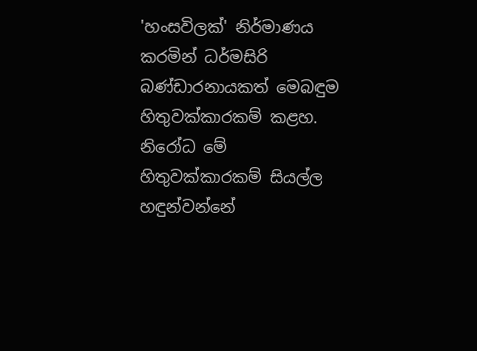'හංසවිලක්‌' නිර්මාණය කරමින් ධර්මසිරි බණ්‌ඩාරනායකත් මෙබඳුම හිතුවක්‌කාරකම් කළහ. නිරෝධ මේ හිතුවක්‌කාරකම් සියල්ල හඳුන්වන්නේ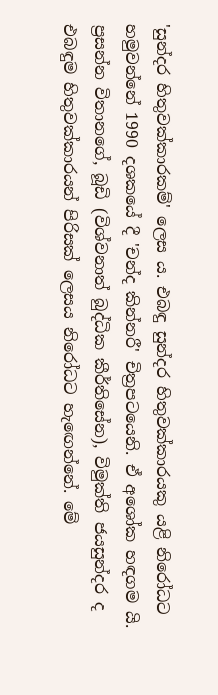'සුන්දර හිතුවක්‌කාරකම්' ලෙස ය. එබඳු සුන්දර හිතුවක්‌කාරයකු යළි නිරෝධට හමුවන්නේ 1990 දශකයේ දී 'චන්ද කින්නරී' චිත්‍රපටයෙනි. ඒ අශෝක හඳගම යි. ප්‍රසන්න විතානගේ, බූඩි (විශ්වනාත් බුද්ධික කීර්තිසේන), විමුක්‌ති ජයසුන්දර ද එබඳුම හිතුවක්‌කාරයන් පිරිසක්‌ ලෙසය නිරෝධට හැඟෙන්නේ. මේ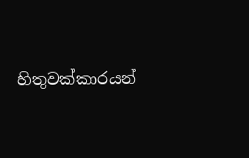හිතුවක්‌කාරයන්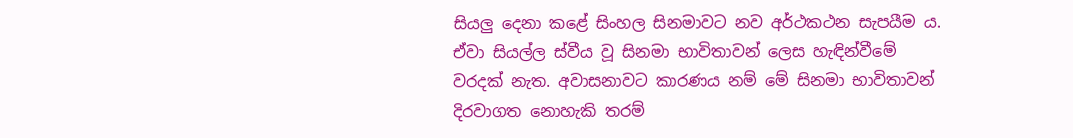සියලු දෙනා කළේ සිංහල සිනමාවට නව අර්ථකථන සැපයීම ය. ඒවා සියල්ල ස්‌වීය වූ සිනමා භාවිතාවන් ලෙස හැඳින්වීමේ වරදක්‌ නැත. අවාසනාවට කාරණය නම් මේ සිනමා භාවිතාවන් දිරවාගත නොහැකි තරම්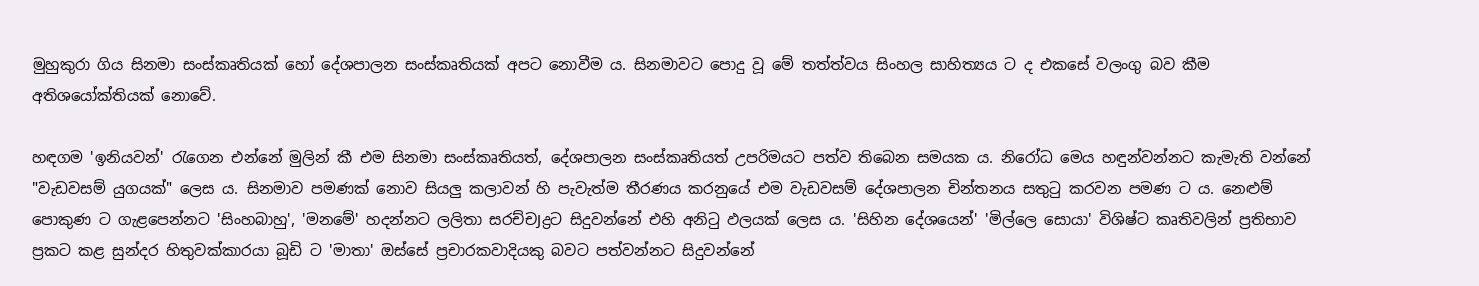මුහුකුරා ගිය සිනමා සංස්‌කෘතියක්‌ හෝ දේශපාලන සංස්‌කෘතියක්‌ අපට නොවීම ය. සිනමාවට පොදු වූ මේ තත්ත්වය සිංහල සාහිත්‍යය ට ද එකසේ වලංගු බව කීම අතිශයෝක්‌තියක්‌ නොවේ.

හඳගම 'ඉනියවන්' රැගෙන එන්නේ මුලින් කී එම සිනමා සංස්‌කෘතියත්, දේශපාලන සංස්‌කෘතියත් උපරිමයට පත්ව තිබෙන සමයක ය. නිරෝධ මෙය හඳුන්වන්නට කැමැති වන්නේ "වැඩවසම් යුගයක්‌" ලෙස ය. සිනමාව පමණක්‌ නොව සියලු කලාවන් හි පැවැත්ම තීරණය කරනුයේ එම වැඩවසම් දේශපාලන චින්තනය සතුටු කරවන පමණ ට ය. නෙළුම් පොකුණ ට ගැළපෙන්නට 'සිංහබාහු', 'මනමේ' හදන්නට ලලිතා සරච්චJද්‍රට සිදුවන්නේ එහි අනිටු ඵලයක්‌ ලෙස ය. 'සිහින දේශයෙන්' 'මිල්ලෙ සොයා' විශිෂ්ට කෘතිවලින් ප්‍රතිභාව ප්‍රකට කළ සුන්දර හිතුවක්‌කාරයා බූඩි ට 'මාතා' ඔස්‌සේ ප්‍රචාරකවාදියකු බවට පත්වන්නට සිදුවන්නේ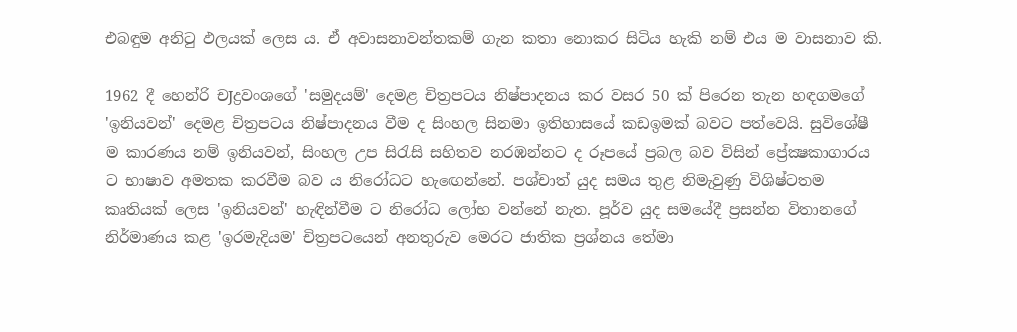එබඳුම අනිටු ඵලයක්‌ ලෙස ය. ඒ අවාසනාවන්තකම් ගැන කතා නොකර සිටිය හැකි නම් එය ම වාසනාව කි.

1962 දී හෙන්රි චJද්‍රවංශගේ 'සමුදයම්' දෙමළ චිත්‍රපටය නිෂ්පාදනය කර වසර 50 ක්‌ පිරෙන තැන හඳගමගේ 'ඉනියවන්' දෙමළ චිත්‍රපටය නිෂ්පාදනය වීම ද සිංහල සිනමා ඉතිහාසයේ කඩඉමක්‌ බවට පත්වෙයි. සුවිශේෂී ම කාරණය නම් ඉනියවන්, සිංහල උප සිරැසි සහිතව නරඹන්නට ද රූපයේ ප්‍රබල බව විසින් ප්‍රේක්‍ෂකාගාරය ට භාෂාව අමතක කරවීම බව ය නිරෝධට හැඟෙන්නේ. පශ්චාත් යුද සමය තුළ නිමැවුණු විශිෂ්ටතම කෘතියක්‌ ලෙස 'ඉනියවන්' හැඳින්වීම ට නිරෝධ ලෝභ වන්නේ නැත. පූර්ව යුද සමයේදී ප්‍රසන්න විතානගේ නිර්මාණය කළ 'ඉරමැදියම' චිත්‍රපටයෙන් අනතුරුව මෙරට ජාතික ප්‍රශ්නය තේමා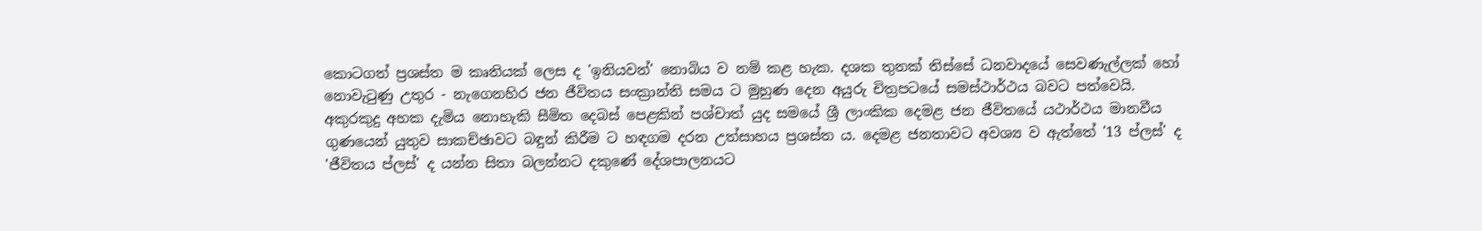කොටගත් ප්‍රශස්‌ත ම කෘතියක්‌ ලෙස ද 'ඉනියවන්' නොබිය ව නම් කළ හැක. දශක තුනක්‌ තිස්‌සේ ධනවාදයේ සෙවණැල්ලක්‌ හෝ නොවැටුණු උතුර - නැගෙනහිර ජන ජීවිතය සංක්‍රාන්ති සමය ට මුහුණ දෙන අයුරු චිත්‍රපටයේ සමස්‌ථාර්ථය බවට පත්වෙයි. අකුරකුදු අහක දැමිය නොහැකි සීමිත දෙබස්‌ පෙළකින් පශ්චාත් යුද සමයේ ශ්‍රී ලාංකික දෙමළ ජන ජීවිතයේ යථාර්ථය මානවීය ගුණයෙන් යුතුව සාකච්ඡාවට බඳුන් කිරීම ට හඳගම දරන උත්සාහය ප්‍රශස්‌ත ය. දෙමළ ජනතාවට අවශ්‍ය ව ඇත්තේ '13 ප්ලස්‌' ද 'ජීවිතය ප්ලස්‌' ද යන්න සිතා බලන්නට දකුණේ දේශපාලනයට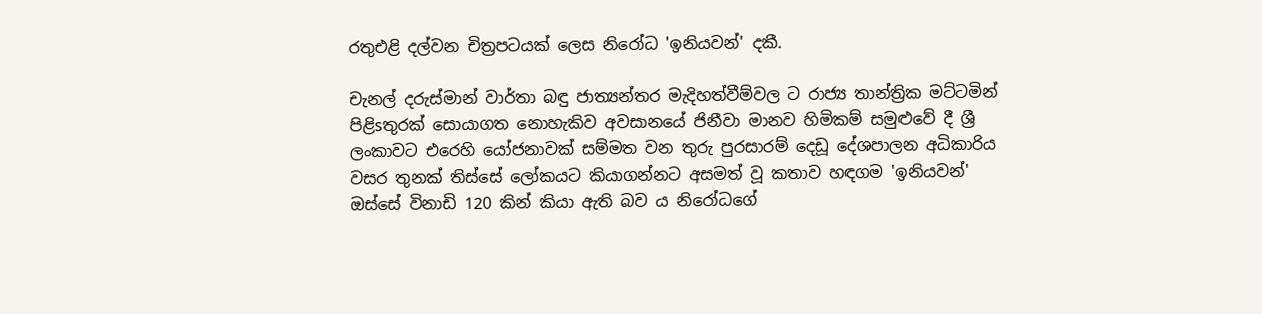රතුඑළි දල්වන චිත්‍රපටයක්‌ ලෙස නිරෝධ 'ඉනියවන්' දකී.

චැනල් දරුස්‌මාන් වාර්තා බඳු ජාත්‍යන්තර මැදිහත්වීම්වල ට රාජ්‍ය තාන්ත්‍රික මට්‌ටමින් පිළිsතුරක්‌ සොයාගත නොහැකිව අවසානයේ ජිනීවා මානව හිමිකම් සමුළුවේ දී ශ්‍රී ලංකාවට එරෙහි යෝජනාවක්‌ සම්මත වන තුරු පුරසාරම් දෙඩූ දේශපාලන අධිකාරිය වසර තුනක්‌ තිස්‌සේ ලෝකයට කියාගන්නට අසමත් වූ කතාව හඳගම 'ඉනියවන්' ඔස්‌සේ විනාඩි 120 කින් කියා ඇති බව ය නිරෝධගේ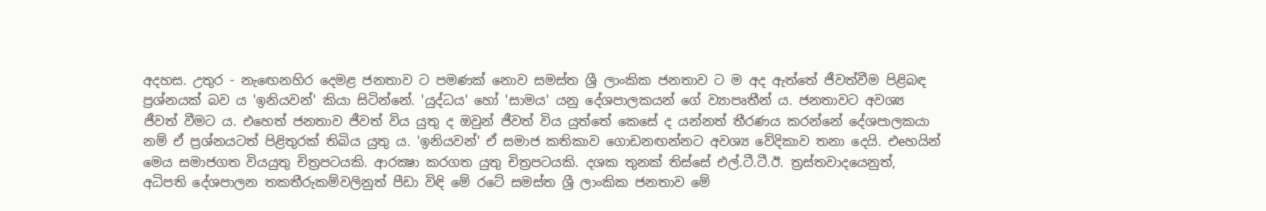අදහස. උතුර - නැඟෙනහිර දෙමළ ජනතාව ට පමණක්‌ නොව සමස්‌ත ශ්‍රී ලාංකික ජනතාව ට ම අද ඇත්තේ ජීවත්වීම පිළිබඳ ප්‍රශ්නයක්‌ බව ය 'ඉනියවන්' කියා සිටින්නේ. 'යුද්ධය' හෝ 'සාමය' යනු දේශපාලකයන් ගේ ව්‍යාපෘතීන් ය. ජනතාවට අවශ්‍ය ජීවත් වීමට ය. එහෙත් ජනතාව ජීවත් විය යුතු ද ඔවුන් ජීවත් විය යුත්තේ කෙසේ ද යන්නත් තීරණය කරන්නේ දේශපාලකයා නම් ඒ ප්‍රශ්නයටත් පිළිතුරක්‌ තිබිය යුතු ය. 'ඉනියවන්' ඒ සමාජ කතිකාව ගොඩනඟන්නට අවශ්‍ය වේදිකාව තනා දෙයි. එeහයින් මෙය සමාජගත වියයුතු චිත්‍රපටයකි. ආරක්‍ෂා කරගත යුතු චිත්‍රපටයකි. දශක තුනක්‌ තිස්‌සේ එල්.ටී.ටී.ඊ. ත්‍රස්‌තවාදයෙනුත්, අධිපති දේශපාලන තකතීරුකම්වලිනුත් පීඩා විඳි මේ රටේ සමස්‌ත ශ්‍රී ලාංකික ජනතාව මේ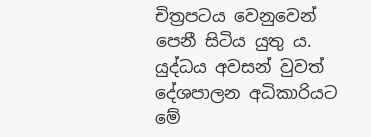චිත්‍රපටය වෙනුවෙන් පෙනී සිටිය යුතු ය. යුද්ධය අවසන් වුවත් දේශපාලන අධිකාරියට මේ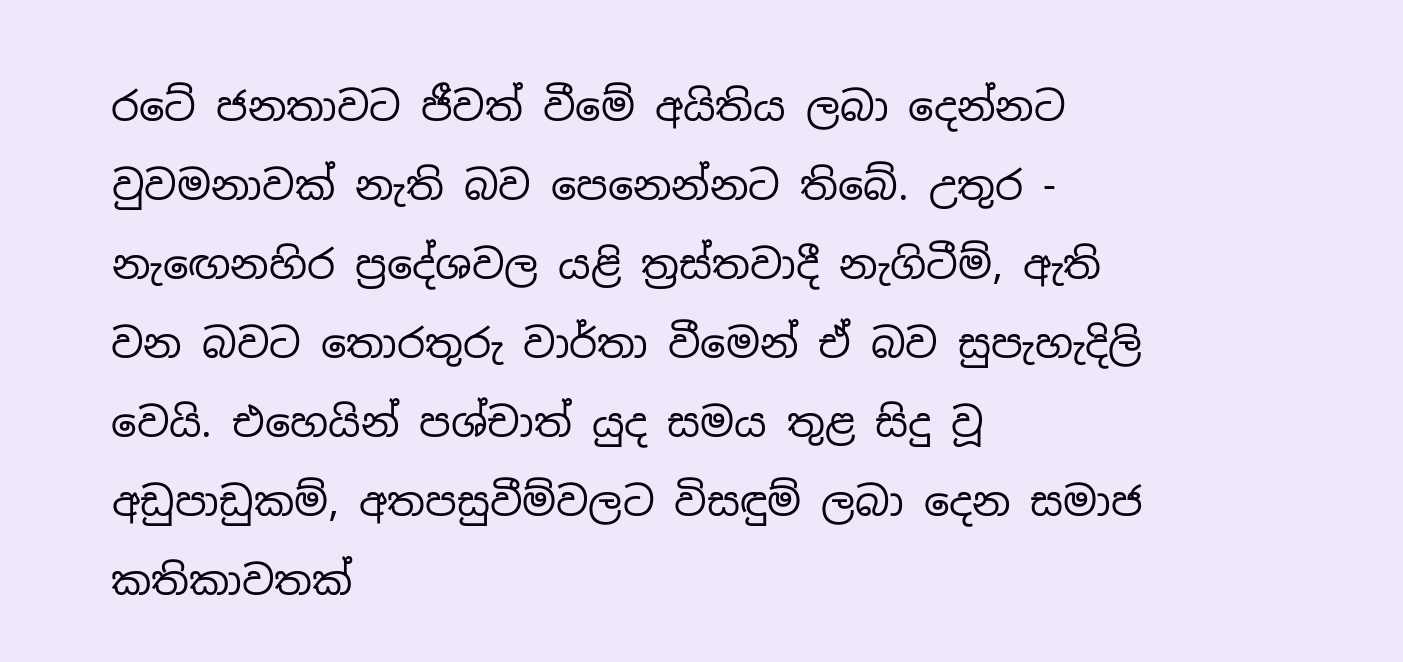රටේ ජනතාවට ජීවත් වීමේ අයිතිය ලබා දෙන්නට වුවමනාවක්‌ නැති බව පෙනෙන්නට තිබේ. උතුර - නැඟෙනහිර ප්‍රදේශවල යළි ත්‍රස්‌තවාදී නැගිටීම්, ඇති වන බවට තොරතුරු වාර්තා වීමෙන් ඒ බව සුපැහැදිලි වෙයි. එහෙයින් පශ්චාත් යුද සමය තුළ සිදු වූ අඩුපාඩුකම්, අතපසුවීම්වලට විසඳුම් ලබා දෙන සමාජ කතිකාවතක්‌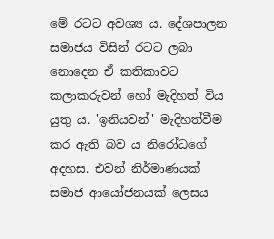මේ රටට අවශ්‍ය ය. දේශපාලන සමාජය විසින් රටට ලබා නොදෙන ඒ කතිකාවට කලාකරුවන් හෝ මැදිහත් විය යුතු ය. 'ඉනියවන්' මැදිහත්වීම කර ඇති බව ය නිරෝධගේ අදහස. එවන් නිර්මාණයක්‌ සමාජ ආයෝජනයක්‌ ලෙසය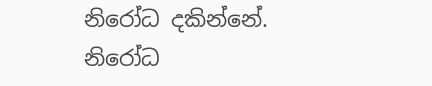නිරෝධ දකින්නේ.
නිරෝධ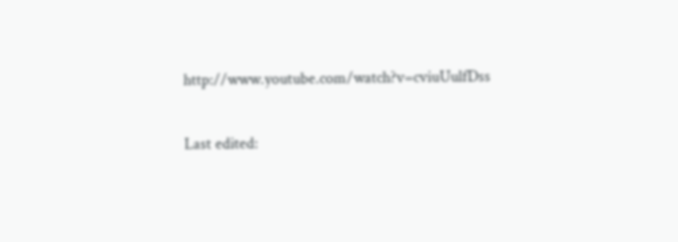http://www.youtube.com/watch?v=cviuUulfDss

Last edited: